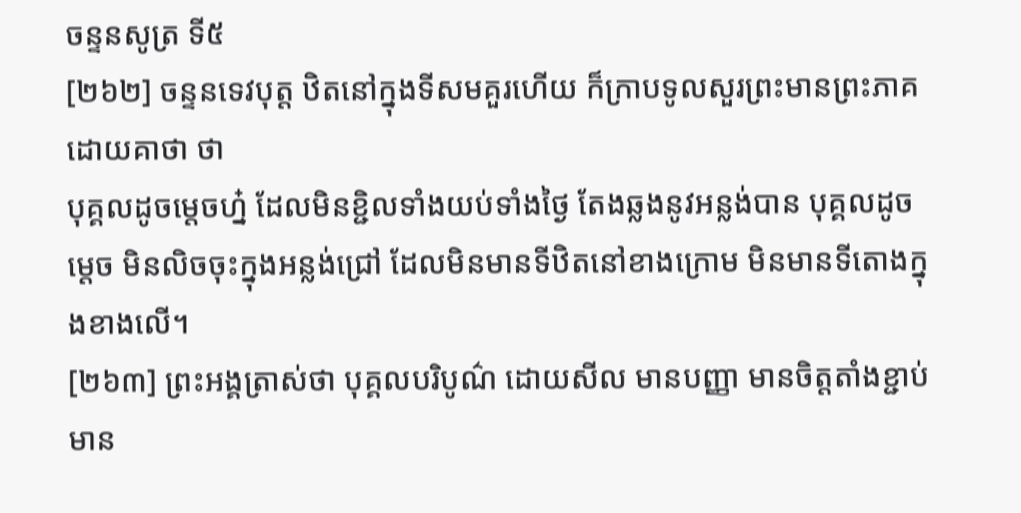ចន្ទនសូត្រ ទី៥
[២៦២] ចន្ទនទេវបុត្ត ឋិតនៅក្នុងទីសមគួរហើយ ក៏ក្រាបទូលសួរព្រះមានព្រះភាគ ដោយគាថា ថា
បុគ្គលដូចម្តេចហ្ន៎ ដែលមិនខ្ជិលទាំងយប់ទាំងថ្ងៃ តែងឆ្លងនូវអន្លង់បាន បុគ្គលដូចម្តេច មិនលិចចុះក្នុងអន្លង់ជ្រៅ ដែលមិនមានទីឋិតនៅខាងក្រោម មិនមានទីតោងក្នុងខាងលើ។
[២៦៣] ព្រះអង្គត្រាស់ថា បុគ្គលបរិបូណ៌ ដោយសីល មានបញ្ញា មានចិត្តតាំងខ្ជាប់ មាន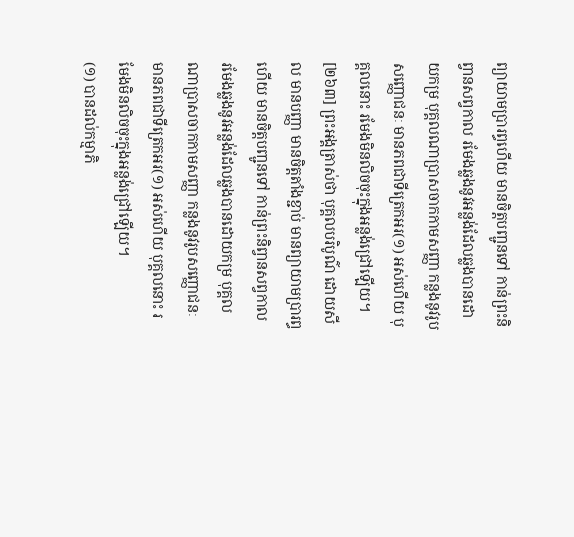ព្យាយាមប្រារព្ធហើយ មានចិត្តបញ្ជូនទៅ កាន់ព្រះនិព្វានសព្វកាល រមែងឆ្លងនូវអន្លង់ដែលឆ្លងបានដោយកម្រ បុគ្គលណាប្រាសចាកកាមសញ្ញា កន្លងនូវរូបសញ្ញោជនៈ មានភពជាទីត្រេកអរ(១) អស់ហើយ បុគ្គលនោះ រមែងមិនលិចចុះក្នុងអន្លង់ជ្រៅឡើយ។
[២៦៣] ព្រះអង្គត្រាស់ថា បុគ្គលបរិបូណ៌ ដោយសីល មានបញ្ញា មានចិត្តតាំងខ្ជាប់ មានព្យាយាមប្រារព្ធហើយ មានចិត្តបញ្ជូនទៅ កាន់ព្រះនិព្វានសព្វកាល រមែងឆ្លងនូវអន្លង់ដែលឆ្លងបានដោយកម្រ បុគ្គលណាប្រាសចាកកាមសញ្ញា កន្លងនូវរូបសញ្ញោជនៈ មានភពជាទីត្រេកអរ(១) អស់ហើយ បុគ្គលនោះ រមែងមិនលិចចុះក្នុងអន្លង់ជ្រៅឡើយ។
(១) បានដល់កម្មាភិ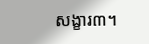សង្ខារ៣។